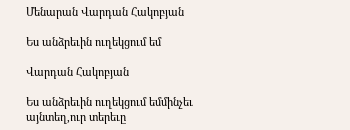Մենարան Վարդան Հակոբյան

Ես անձրեւին ուղեկցում եմ

Վարդան Հակոբյան

Ես անձրեւին ուղեկցում եմմինչեւ այնտեղ,ուր տերեւը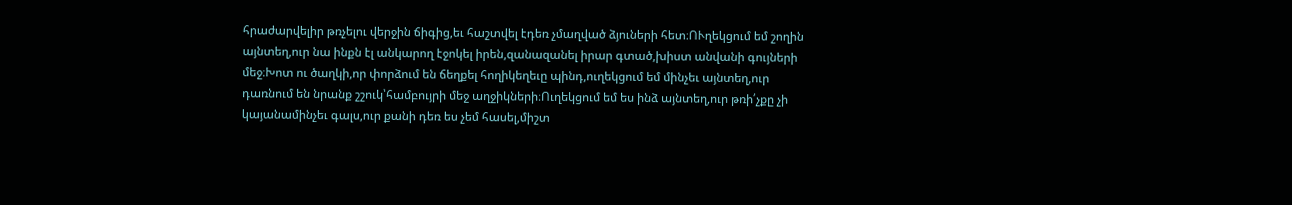հրաժարվելիր թռչելու վերջին ճիգից,եւ հաշտվել էդեռ չմաղված ձյուների հետ։ՈՒղեկցում եմ շողին այնտեղ,ուր նա ինքն էլ անկարող էջոկել իրեն,զանազանել իրար գտած,խիստ անվանի գույների մեջ։Խոտ ու ծաղկի,որ փորձում են ճեղքել հողիկեղեւը պինդ,ուղեկցում եմ մինչեւ այնտեղ,ուր դառնում են նրանք շշուկ՝համբույրի մեջ աղջիկների։Ուղեկցում եմ ես ինձ այնտեղ,ուր թռի՛չքը չի կայանամինչեւ գալս,ուր քանի դեռ ես չեմ հասել,միշտ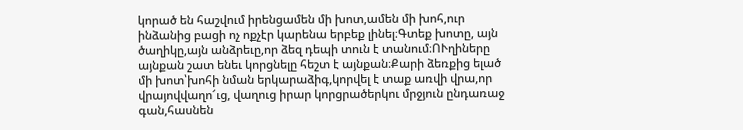կորած են հաշվում իրենցամեն մի խոտ,ամեն մի խոհ,ուր ինձանից բացի ոչ ոքչէր կարենա երբեք լինել։Գտեք խոտը, այն ծաղիկը,այն անձրեւը,որ ձեզ դեպի տուն է տանում։ՈՒղիները այնքան շատ ենեւ կորցնելը հեշտ է այնքան։Քարի ձեռքից ելած մի խոտ՝խոհի նման երկարաձիգ,կորվել է տաք առվի վրա,որ վրայովվաղո՜ւց, վաղուց իրար կորցրածերկու մրջյուն ընդառաջ գան,հասնեն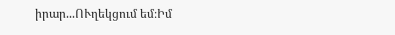իրար...ՈՒղեկցում եմ։Իմ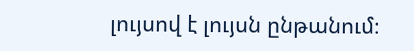լույսով է լույսն ընթանում։